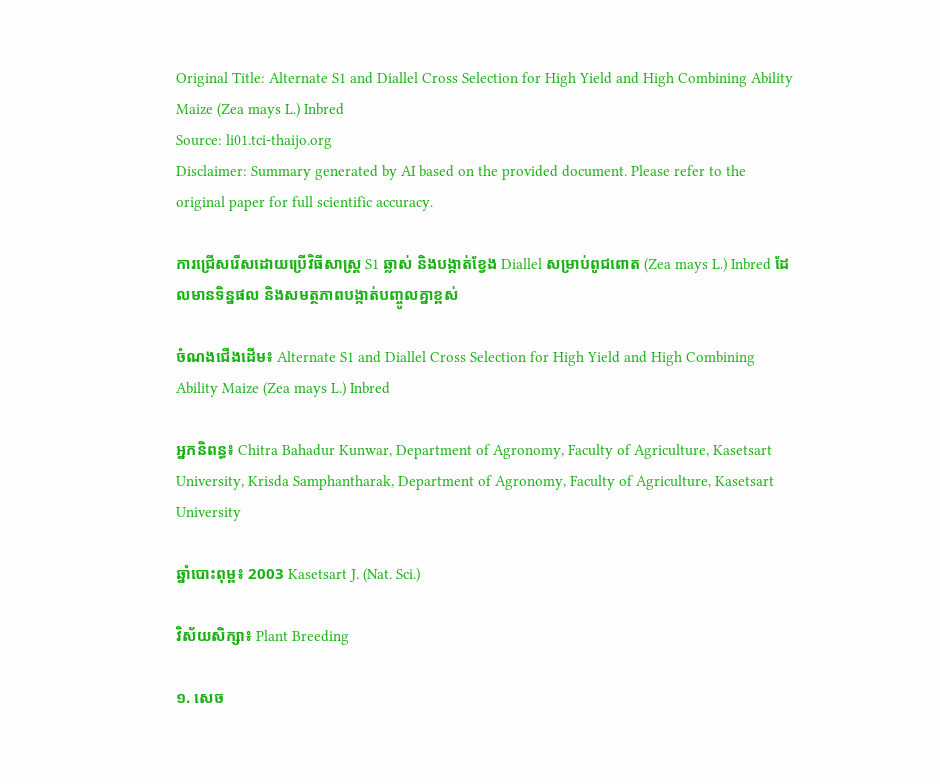Original Title: Alternate S1 and Diallel Cross Selection for High Yield and High Combining Ability Maize (Zea mays L.) Inbred
Source: li01.tci-thaijo.org
Disclaimer: Summary generated by AI based on the provided document. Please refer to the original paper for full scientific accuracy.

ការជ្រើសរើសដោយប្រើវិធីសាស្ត្រ S1 ឆ្លាស់ និងបង្កាត់ខ្វែង Diallel សម្រាប់ពូជពោត (Zea mays L.) Inbred ដែលមានទិន្នផល និងសមត្ថភាពបង្កាត់បញ្ចូលគ្នាខ្ពស់

ចំណងជើងដើម៖ Alternate S1 and Diallel Cross Selection for High Yield and High Combining Ability Maize (Zea mays L.) Inbred

អ្នកនិពន្ធ៖ Chitra Bahadur Kunwar, Department of Agronomy, Faculty of Agriculture, Kasetsart University, Krisda Samphantharak, Department of Agronomy, Faculty of Agriculture, Kasetsart University

ឆ្នាំបោះពុម្ព៖ 2003 Kasetsart J. (Nat. Sci.)

វិស័យសិក្សា៖ Plant Breeding

១. សេច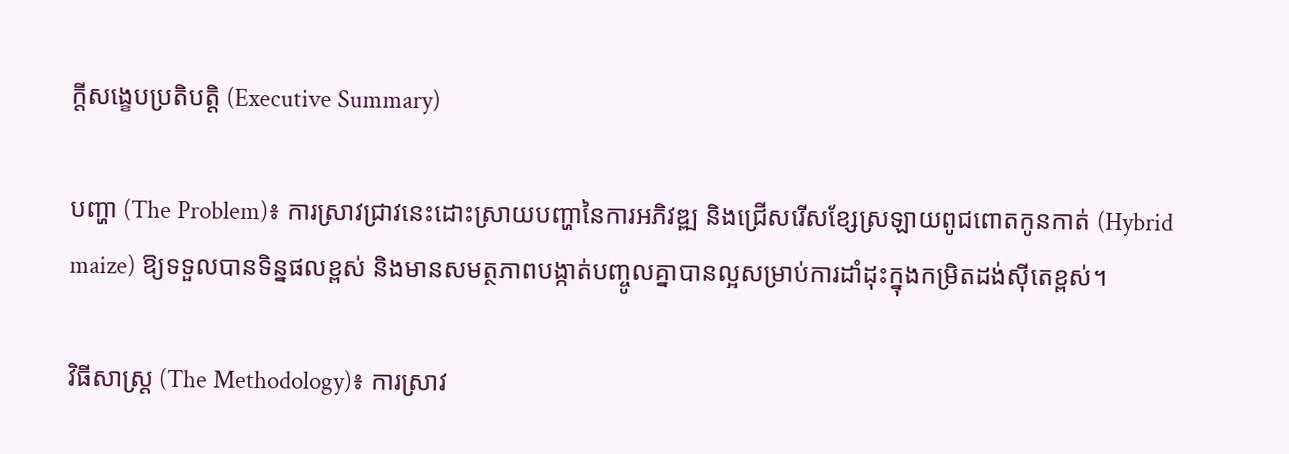ក្តីសង្ខេបប្រតិបត្តិ (Executive Summary)

បញ្ហា (The Problem)៖ ការស្រាវជ្រាវនេះដោះស្រាយបញ្ហានៃការអភិវឌ្ឍ និងជ្រើសរើសខ្សែស្រឡាយពូជពោតកូនកាត់ (Hybrid maize) ឱ្យទទួលបានទិន្នផលខ្ពស់ និងមានសមត្ថភាពបង្កាត់បញ្ចូលគ្នាបានល្អសម្រាប់ការដាំដុះក្នុងកម្រិតដង់ស៊ីតេខ្ពស់។

វិធីសាស្ត្រ (The Methodology)៖ ការស្រាវ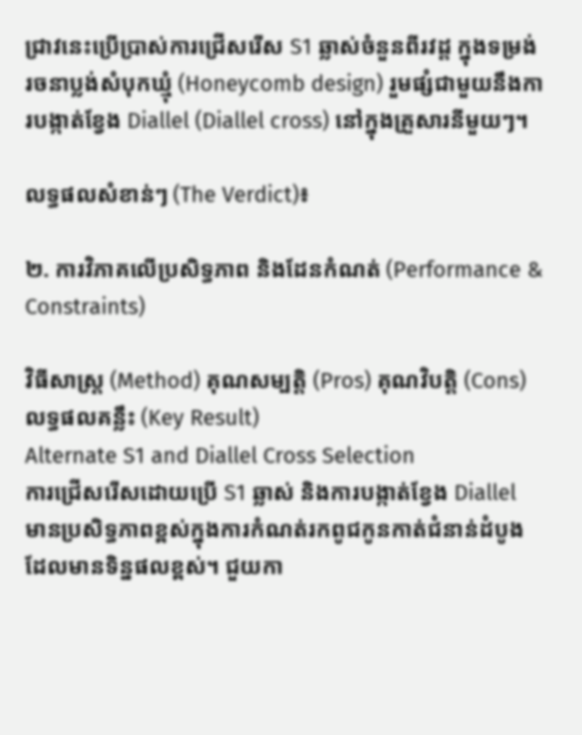ជ្រាវនេះប្រើប្រាស់ការជ្រើសរើស S1 ឆ្លាស់ចំនួនពីរវដ្ត ក្នុងទម្រង់រចនាប្លង់សំបុកឃ្មុំ (Honeycomb design) រួមផ្សំជាមួយនឹងការបង្កាត់ខ្វែង Diallel (Diallel cross) នៅក្នុងគ្រួសារនីមួយៗ។

លទ្ធផលសំខាន់ៗ (The Verdict)៖

២. ការវិភាគលើប្រសិទ្ធភាព និងដែនកំណត់ (Performance & Constraints)

វិធីសាស្ត្រ (Method) គុណសម្បត្តិ (Pros) គុណវិបត្តិ (Cons) លទ្ធផលគន្លឹះ (Key Result)
Alternate S1 and Diallel Cross Selection
ការជ្រើសរើសដោយប្រើ S1 ឆ្លាស់ និងការបង្កាត់ខ្វែង Diallel
មានប្រសិទ្ធភាពខ្ពស់ក្នុងការកំណត់រកពូជកូនកាត់ជំនាន់ដំបូងដែលមានទិន្នផលខ្ពស់។ ជួយកា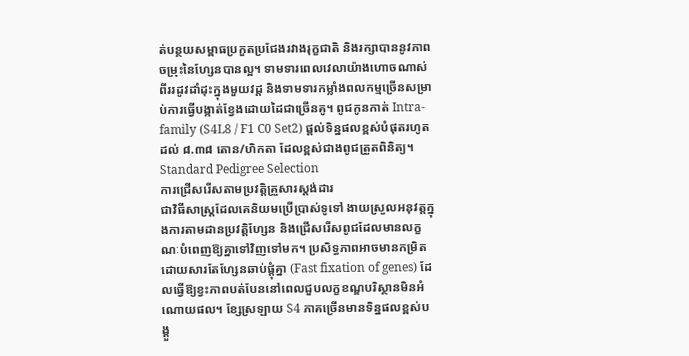ត់បន្ថយសម្ពាធប្រកួតប្រជែងរវាងរុក្ខជាតិ និងរក្សាបាននូវភាពចម្រុះនៃហ្សែនបានល្អ។ ទាមទារពេលវេលាយ៉ាងហោចណាស់ពីររដូវដាំដុះក្នុងមួយវដ្ត និងទាមទារកម្លាំងពលកម្មច្រើនសម្រាប់ការធ្វើបង្កាត់ខ្វែងដោយដៃជាច្រើនគូ។ ពូជកូនកាត់ Intra-family (S4L8 / F1 C0 Set2) ផ្តល់ទិន្នផលខ្ពស់បំផុតរហូតដល់ ៨.៣៨ តោន/ហិកតា ដែលខ្ពស់ជាងពូជត្រួតពិនិត្យ។
Standard Pedigree Selection
ការជ្រើសរើសតាមប្រវត្តិគ្រួសារស្តង់ដារ
ជាវិធីសាស្ត្រដែលគេនិយមប្រើប្រាស់ទូទៅ ងាយស្រួលអនុវត្តក្នុងការតាមដានប្រវត្តិហ្សែន និងជ្រើសរើសពូជដែលមានលក្ខណៈបំពេញឱ្យគ្នាទៅវិញទៅមក។ ប្រសិទ្ធភាពអាចមានកម្រិតដោយសារតែហ្សែនឆាប់ផ្តុំគ្នា (Fast fixation of genes) ដែលធ្វើឱ្យខ្វះភាពបត់បែននៅពេលជួបលក្ខខណ្ឌបរិស្ថានមិនអំណោយផល។ ខ្សែស្រឡាយ S4 ភាគច្រើនមានទិន្នផលខ្ពស់បង្គួ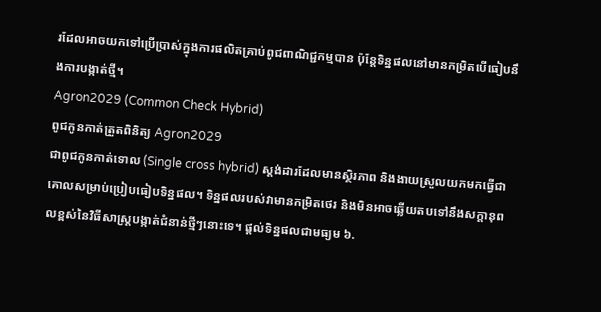រដែលអាចយកទៅប្រើប្រាស់ក្នុងការផលិតគ្រាប់ពូជពាណិជ្ជកម្មបាន ប៉ុន្តែទិន្នផលនៅមានកម្រិតបើធៀបនឹងការបង្កាត់ថ្មី។
Agron2029 (Common Check Hybrid)
ពូជកូនកាត់ត្រួតពិនិត្យ Agron2029
ជាពូជកូនកាត់ទោល (Single cross hybrid) ស្តង់ដារដែលមានស្ថិរភាព និងងាយស្រួលយកមកធ្វើជាគោលសម្រាប់ប្រៀបធៀបទិន្នផល។ ទិន្នផលរបស់វាមានកម្រិតថេរ និងមិនអាចឆ្លើយតបទៅនឹងសក្តានុពលខ្ពស់នៃវិធីសាស្ត្របង្កាត់ជំនាន់ថ្មីៗនោះទេ។ ផ្តល់ទិន្នផលជាមធ្យម ៦.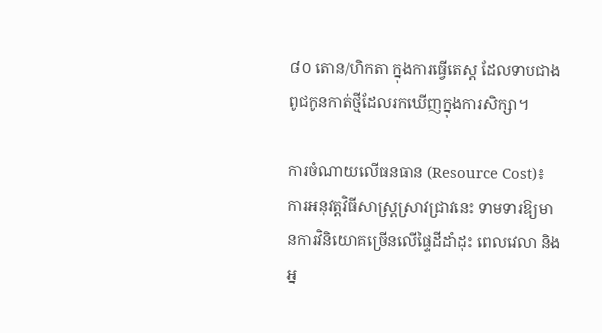៨០ តោន/ហិកតា ក្នុងការធ្វើតេស្ត ដែលទាបជាងពូជកូនកាត់ថ្មីដែលរកឃើញក្នុងការសិក្សា។

ការចំណាយលើធនធាន (Resource Cost)៖ ការអនុវត្តវិធីសាស្ត្រស្រាវជ្រាវនេះ ទាមទារឱ្យមានការវិនិយោគច្រើនលើផ្ទៃដីដាំដុះ ពេលវេលា និងអ្ន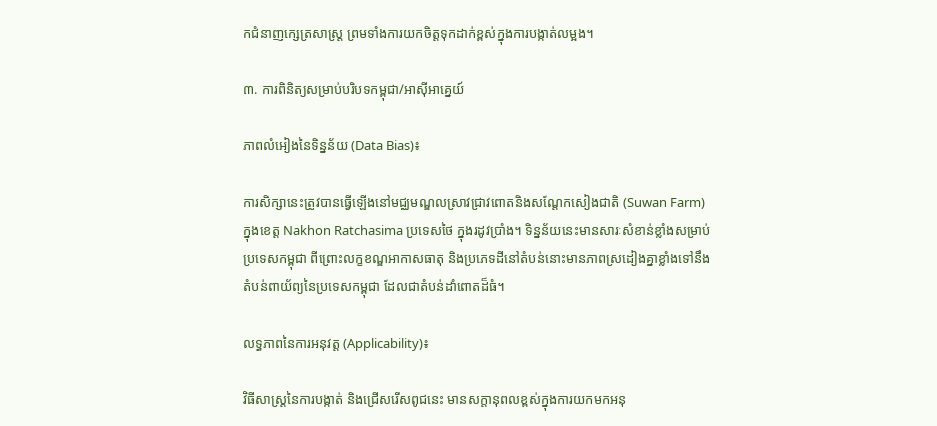កជំនាញក្សេត្រសាស្ត្រ ព្រមទាំងការយកចិត្តទុកដាក់ខ្ពស់ក្នុងការបង្កាត់លម្អង។

៣. ការពិនិត្យសម្រាប់បរិបទកម្ពុជា/អាស៊ីអាគ្នេយ៍

ភាពលំអៀងនៃទិន្នន័យ (Data Bias)៖

ការសិក្សានេះត្រូវបានធ្វើឡើងនៅមជ្ឈមណ្ឌលស្រាវជ្រាវពោតនិងសណ្តែកសៀងជាតិ (Suwan Farm) ក្នុងខេត្ត Nakhon Ratchasima ប្រទេសថៃ ក្នុងរដូវប្រាំង។ ទិន្នន័យនេះមានសារៈសំខាន់ខ្លាំងសម្រាប់ប្រទេសកម្ពុជា ពីព្រោះលក្ខខណ្ឌអាកាសធាតុ និងប្រភេទដីនៅតំបន់នោះមានភាពស្រដៀងគ្នាខ្លាំងទៅនឹងតំបន់ពាយ័ព្យនៃប្រទេសកម្ពុជា ដែលជាតំបន់ដាំពោតដ៏ធំ។

លទ្ធភាពនៃការអនុវត្ត (Applicability)៖

វិធីសាស្ត្រនៃការបង្កាត់ និងជ្រើសរើសពូជនេះ មានសក្តានុពលខ្ពស់ក្នុងការយកមកអនុ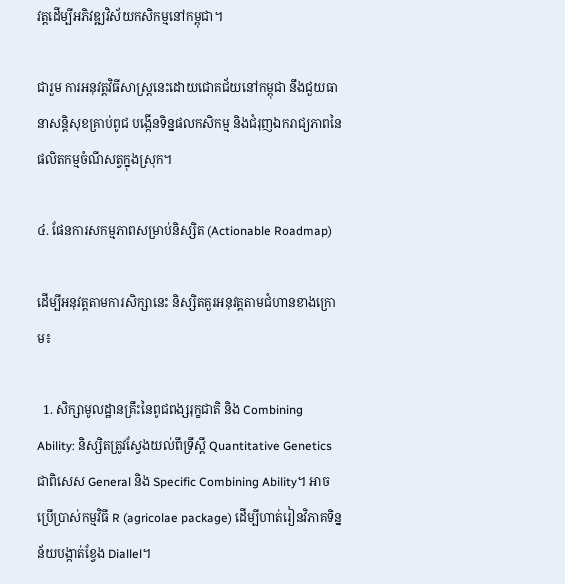វត្តដើម្បីអភិវឌ្ឍវិស័យកសិកម្មនៅកម្ពុជា។

ជារួម ការអនុវត្តវិធីសាស្ត្រនេះដោយជោគជ័យនៅកម្ពុជា នឹងជួយធានាសន្តិសុខគ្រាប់ពូជ បង្កើនទិន្នផលកសិកម្ម និងជំរុញឯករាជ្យភាពនៃផលិតកម្មចំណីសត្វក្នុងស្រុក។

៤. ផែនការសកម្មភាពសម្រាប់និស្សិត (Actionable Roadmap)

ដើម្បីអនុវត្តតាមការសិក្សានេះ និស្សិតគួរអនុវត្តតាមជំហានខាងក្រោម៖

  1. សិក្សាមូលដ្ឋានគ្រឹះនៃពូជពង្សរុក្ខជាតិ និង Combining Ability: និស្សិតត្រូវស្វែងយល់ពីទ្រឹស្តី Quantitative Genetics ជាពិសេស General និង Specific Combining Ability។ អាចប្រើប្រាស់កម្មវិធី R (agricolae package) ដើម្បីហាត់រៀនវិភាគទិន្នន័យបង្កាត់ខ្វែង Diallel។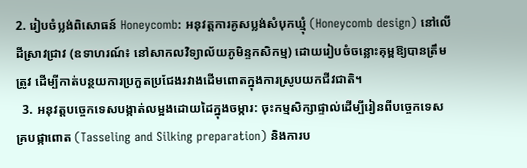2. រៀបចំប្លង់ពិសោធន៍ Honeycomb: អនុវត្តការគូសប្លង់សំបុកឃ្មុំ (Honeycomb design) នៅលើដីស្រាវជ្រាវ (ឧទាហរណ៍៖ នៅសាកលវិទ្យាល័យភូមិន្ទកសិកម្ម) ដោយរៀបចំចន្លោះគុម្ពឱ្យបានត្រឹមត្រូវ ដើម្បីកាត់បន្ថយការប្រកួតប្រជែងរវាងដើមពោតក្នុងការស្រូបយកជីវជាតិ។
  3. អនុវត្តបច្ចេកទេសបង្កាត់លម្អងដោយដៃក្នុងចម្ការ: ចុះកម្មសិក្សាផ្ទាល់ដើម្បីរៀនពីបច្ចេកទេសគ្របផ្កាពោត (Tasseling and Silking preparation) និងការប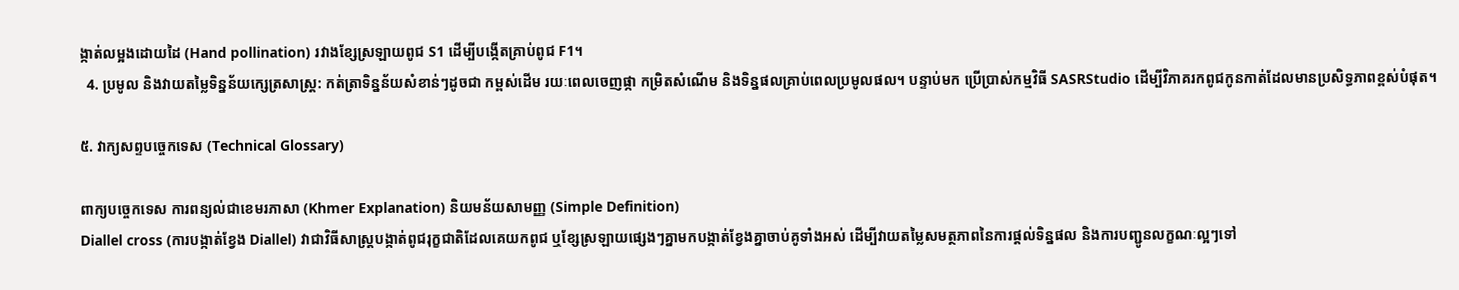ង្កាត់លម្អងដោយដៃ (Hand pollination) រវាងខ្សែស្រឡាយពូជ S1 ដើម្បីបង្កើតគ្រាប់ពូជ F1។
  4. ប្រមូល និងវាយតម្លៃទិន្នន័យក្សេត្រសាស្ត្រ: កត់ត្រាទិន្នន័យសំខាន់ៗដូចជា កម្ពស់ដើម រយៈពេលចេញផ្កា កម្រិតសំណើម និងទិន្នផលគ្រាប់ពេលប្រមូលផល។ បន្ទាប់មក ប្រើប្រាស់កម្មវិធី SASRStudio ដើម្បីវិភាគរកពូជកូនកាត់ដែលមានប្រសិទ្ធភាពខ្ពស់បំផុត។

៥. វាក្យសព្ទបច្ចេកទេស (Technical Glossary)

ពាក្យបច្ចេកទេស ការពន្យល់ជាខេមរភាសា (Khmer Explanation) និយមន័យសាមញ្ញ (Simple Definition)
Diallel cross (ការបង្កាត់ខ្វែង Diallel) វាជាវិធីសាស្ត្របង្កាត់ពូជរុក្ខជាតិដែលគេយកពូជ ឬខ្សែស្រឡាយផ្សេងៗគ្នាមកបង្កាត់ខ្វែងគ្នាចាប់គូទាំងអស់ ដើម្បីវាយតម្លៃសមត្ថភាពនៃការផ្តល់ទិន្នផល និងការបញ្ជូនលក្ខណៈល្អៗទៅ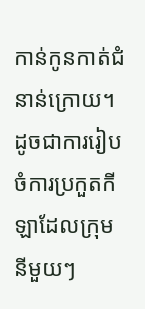កាន់កូនកាត់ជំនាន់ក្រោយ។ ដូចជាការរៀបចំការប្រកួតកីឡាដែលក្រុមនីមួយៗ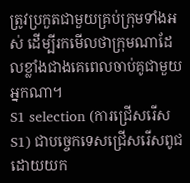ត្រូវប្រកួតជាមួយគ្រប់ក្រុមទាំងអស់ ដើម្បីរកមើលថាក្រុមណាដែលខ្លាំងជាងគេពេលចាប់គូជាមួយអ្នកណា។
S1 selection (ការជ្រើសរើស S1) ជាបច្ចេកទេសជ្រើសរើសពូជដោយយក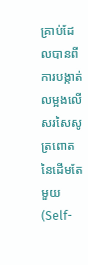គ្រាប់ដែលបានពីការបង្កាត់លម្អងលើសរសៃសូត្រពោតនៃដើមតែមួយ (Self-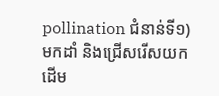pollination ជំនាន់ទី១) មកដាំ និងជ្រើសរើសយកដើម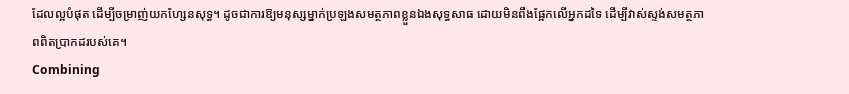ដែលល្អបំផុត ដើម្បីចម្រាញ់យកហ្សែនសុទ្ធ។ ដូចជាការឱ្យមនុស្សម្នាក់ប្រឡងសមត្ថភាពខ្លួនឯងសុទ្ធសាធ ដោយមិនពឹងផ្អែកលើអ្នកដទៃ ដើម្បីវាស់ស្ទង់សមត្ថភាពពិតប្រាកដរបស់គេ។
Combining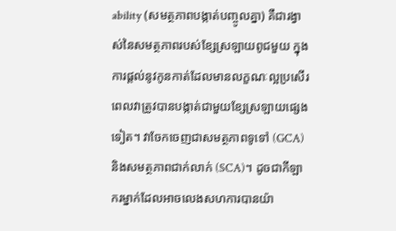ability (សមត្ថភាពបង្កាត់បញ្ចូលគ្នា) គឺជារង្វាស់នៃសមត្ថភាពរបស់ខ្សែស្រឡាយពូជមួយ ក្នុងការផ្តល់នូវកូនកាត់ដែលមានលក្ខណៈល្អប្រសើរ ពេលវាត្រូវបានបង្កាត់ជាមួយខ្សែស្រឡាយផ្សេងទៀត។ វាចែកចេញជាសមត្ថភាពទូទៅ (GCA) និងសមត្ថភាពជាក់លាក់ (SCA)។ ដូចជាកីឡាករម្នាក់ដែលអាចលេងសហការបានយ៉ា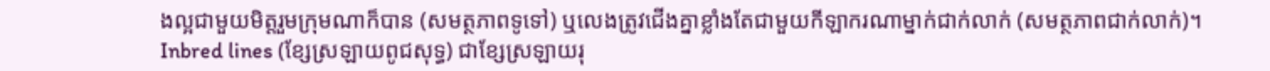ងល្អជាមួយមិត្តរួមក្រុមណាក៏បាន (សមត្ថភាពទូទៅ) ឬលេងត្រូវជើងគ្នាខ្លាំងតែជាមួយកីឡាករណាម្នាក់ជាក់លាក់ (សមត្ថភាពជាក់លាក់)។
Inbred lines (ខ្សែស្រឡាយពូជសុទ្ធ) ជាខ្សែស្រឡាយរុ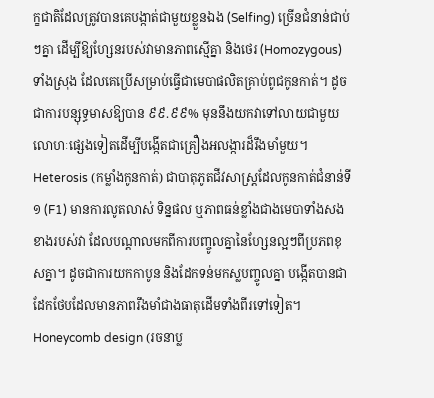ក្ខជាតិដែលត្រូវបានគេបង្កាត់ជាមួយខ្លួនឯង (Selfing) ច្រើនជំនាន់ជាប់ៗគ្នា ដើម្បីឱ្យហ្សែនរបស់វាមានភាពស្មើគ្នា និងថេរ (Homozygous) ទាំងស្រុង ដែលគេប្រើសម្រាប់ធ្វើជាមេបាផលិតគ្រាប់ពូជកូនកាត់។ ដូចជាការបន្សុទ្ធមាសឱ្យបាន ៩៩.៩៩% មុននឹងយកវាទៅលាយជាមួយលោហៈផ្សេងទៀតដើម្បីបង្កើតជាគ្រឿងអលង្ការដ៏រឹងមាំមួយ។
Heterosis (កម្លាំងកូនកាត់) ជាបាតុភូតជីវសាស្ត្រដែលកូនកាត់ជំនាន់ទី១ (F1) មានការលូតលាស់ ទិន្នផល ឬភាពធន់ខ្លាំងជាងមេបាទាំងសងខាងរបស់វា ដែលបណ្តាលមកពីការបញ្ចូលគ្នានៃហ្សែនល្អៗពីប្រភពខុសគ្នា។ ដូចជាការយកកាបូន និងដែកទន់មកស្លបញ្ចូលគ្នា បង្កើតបានជាដែកថែបដែលមានភាពរឹងមាំជាងធាតុដើមទាំងពីរទៅទៀត។
Honeycomb design (រចនាប្ល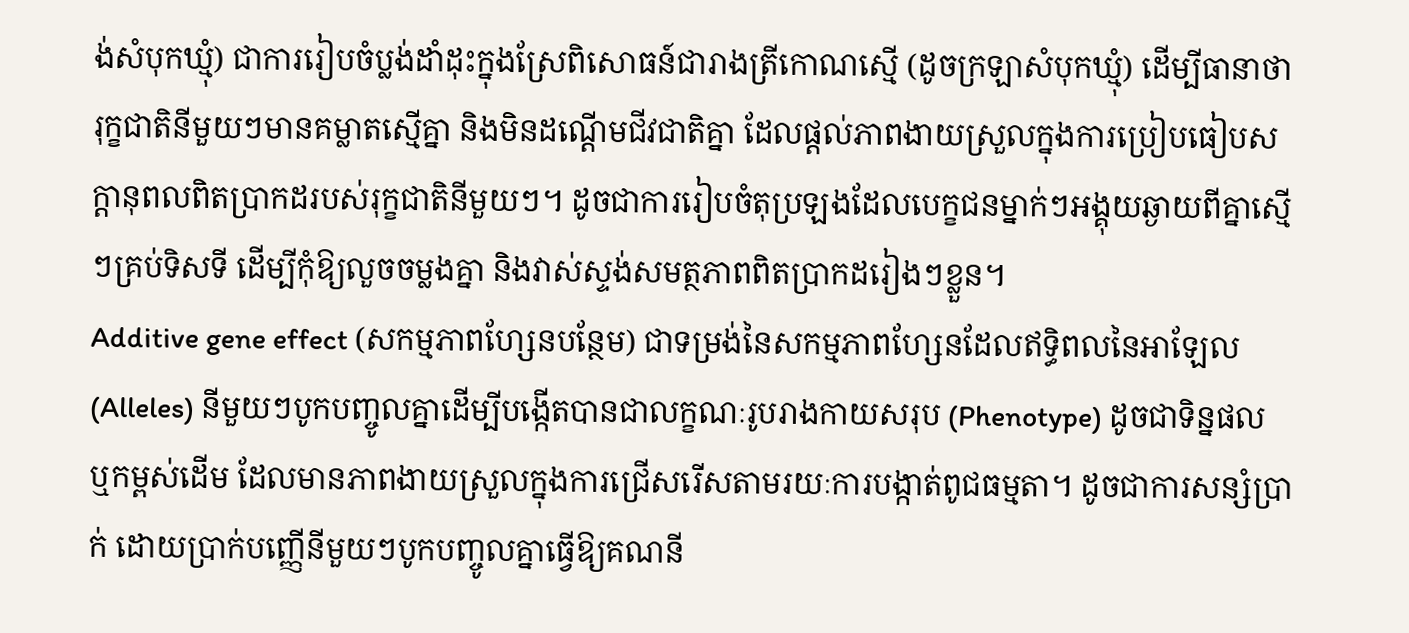ង់សំបុកឃ្មុំ) ជាការរៀបចំប្លង់ដាំដុះក្នុងស្រែពិសោធន៍ជារាងត្រីកោណស្មើ (ដូចក្រឡាសំបុកឃ្មុំ) ដើម្បីធានាថារុក្ខជាតិនីមួយៗមានគម្លាតស្មើគ្នា និងមិនដណ្តើមជីវជាតិគ្នា ដែលផ្តល់ភាពងាយស្រួលក្នុងការប្រៀបធៀបសក្តានុពលពិតប្រាកដរបស់រុក្ខជាតិនីមួយៗ។ ដូចជាការរៀបចំតុប្រឡងដែលបេក្ខជនម្នាក់ៗអង្គុយឆ្ងាយពីគ្នាស្មើៗគ្រប់ទិសទី ដើម្បីកុំឱ្យលួចចម្លងគ្នា និងវាស់ស្ទង់សមត្ថភាពពិតប្រាកដរៀងៗខ្លួន។
Additive gene effect (សកម្មភាពហ្សែនបន្ថែម) ជាទម្រង់នៃសកម្មភាពហ្សែនដែលឥទ្ធិពលនៃអាឡែល (Alleles) នីមួយៗបូកបញ្ចូលគ្នាដើម្បីបង្កើតបានជាលក្ខណៈរូបរាងកាយសរុប (Phenotype) ដូចជាទិន្នផល ឬកម្ពស់ដើម ដែលមានភាពងាយស្រួលក្នុងការជ្រើសរើសតាមរយៈការបង្កាត់ពូជធម្មតា។ ដូចជាការសន្សំប្រាក់ ដោយប្រាក់បញ្ញើនីមួយៗបូកបញ្ចូលគ្នាធ្វើឱ្យគណនី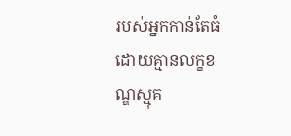របស់អ្នកកាន់តែធំ ដោយគ្មានលក្ខខណ្ឌស្មុគ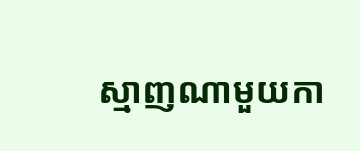ស្មាញណាមួយកា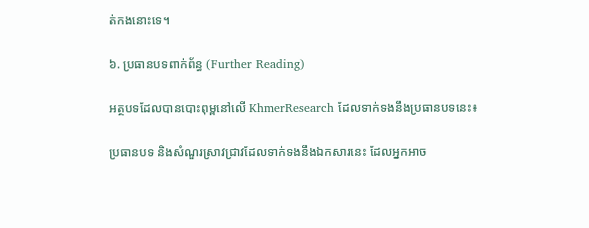ត់កងនោះទេ។

៦. ប្រធានបទពាក់ព័ន្ធ (Further Reading)

អត្ថបទដែលបានបោះពុម្ពនៅលើ KhmerResearch ដែលទាក់ទងនឹងប្រធានបទនេះ៖

ប្រធានបទ និងសំណួរស្រាវជ្រាវដែលទាក់ទងនឹងឯកសារនេះ ដែលអ្នកអាច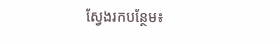ស្វែងរកបន្ថែម៖